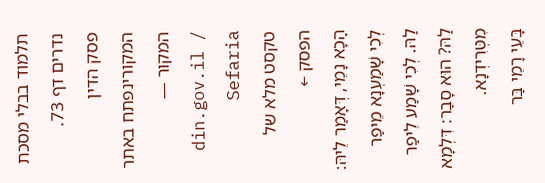תלמוד בבלי מסכת נדרים דף 73.
פסק הדין המקורינפתח באתר המקור — din.gov.il / Sefaria
טקסט מלא של הפסק ←
הָכָא נָמֵי, דְּאָמַר לֵיהּ: לְכִי שָׁמַעְנָא מֵיפַר לַהּ. לְכִי שָׁמַע לֵיפַר לַהּ? הוּא סָבַר: דִּלְמָא מִטְּרִידְנָא.
בָּעֵי רָמֵי בַּר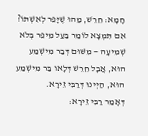חָמָא: חֵרֵשׁ, מַהוּ שֶׁיָּפֵר לְאִשְׁתּוֹ? אִם תִּמְצָא לוֹמַר בַּעַל מֵיפֵר בְּלֹא שְׁמִיעָה — מִשּׁוּם דְּבַר מִישְׁמַע הוּא, אֲבָל חֵרֵשׁ דְּלָאו בַּר מִישְׁמַע הוּא, הַיְינוּ דְּרַבִּי זֵירָא.
דְּאָמַר רַבִּי זֵירָא: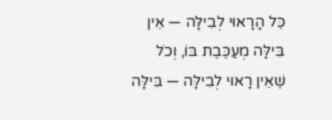כׇּל הָרָאוּי לְבִילָּה — אֵין בִּילָּה מְעַכֶּבֶת בּוֹ, וְכֹל שֶׁאֵין רָאוּי לְבִילָּה — בִּילָּה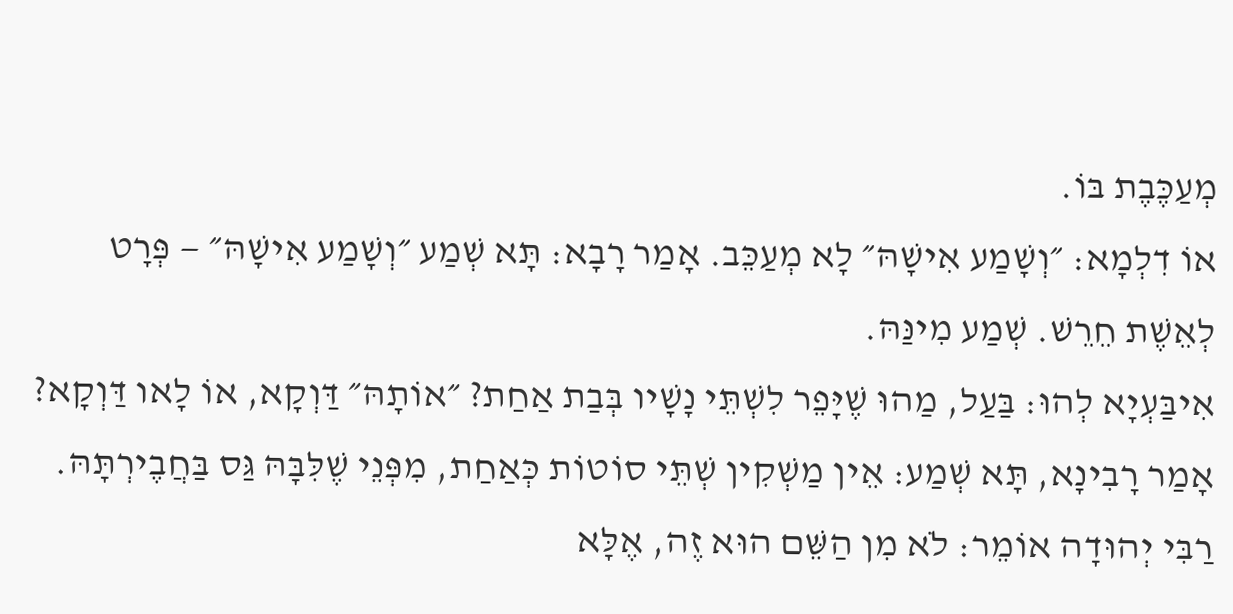מְעַכֶּבֶת בּוֹ.
אוֹ דִלְמָא: ״וְשָׁמַע אִישָׁהּ״ לָא מְעַכֵּב. אָמַר רָבָא: תָּא שְׁמַע ״וְשָׁמַע אִישָׁהּ״ — פְּרָט לְאֵשֶׁת חֵרֵשׁ. שְׁמַע מִינַּהּ.
אִיבַּעְיָא לְהוּ: בַּעַל, מַהוּ שֶׁיָּפֵר לִשְׁתֵּי נָשָׁיו בְּבַת אַחַת? ״אוֹתָהּ״ דַּוְקָא, אוֹ לָאו דַּוְקָא?
אָמַר רָבִינָא, תָּא שְׁמַע: אֵין מַשְׁקִין שְׁתֵּי סוֹטוֹת כְּאַחַת, מִפְּנֵי שֶׁלִּבָּהּ גַּס בַּחֲבֶירְתָּהּ.
רַבִּי יְהוּדָה אוֹמֵר: לֹא מִן הַשֵּׁם הוּא זֶה, אֶלָּא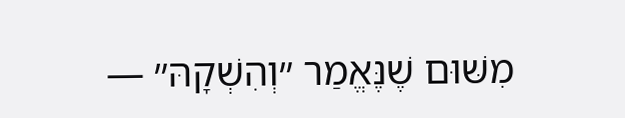מִשּׁוּם שֶׁנֶּאֱמַר ״וְהִשְׁקָהּ״ —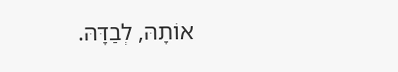אוֹתָהּ, לְבַדָּהּ.